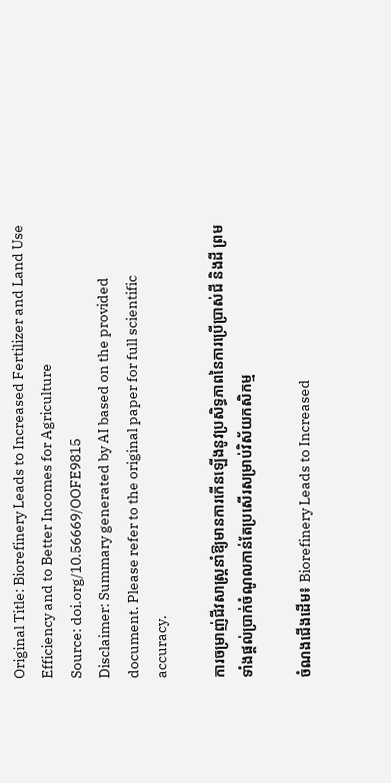Original Title: Biorefinery Leads to Increased Fertilizer and Land Use Efficiency and to Better Incomes for Agriculture
Source: doi.org/10.56669/OOFE9815
Disclaimer: Summary generated by AI based on the provided document. Please refer to the original paper for full scientific accuracy.

ការចម្រាញ់ជីវសាស្ត្រនាំឱ្យមានការកើនឡើងនូវប្រសិទ្ធភាពនៃការប្រើប្រាស់ជី និងដី ព្រមទាំងផ្តល់ប្រាក់ចំណូលកាន់តែប្រសើរសម្រាប់វិស័យកសិកម្ម

ចំណងជើងដើម៖ Biorefinery Leads to Increased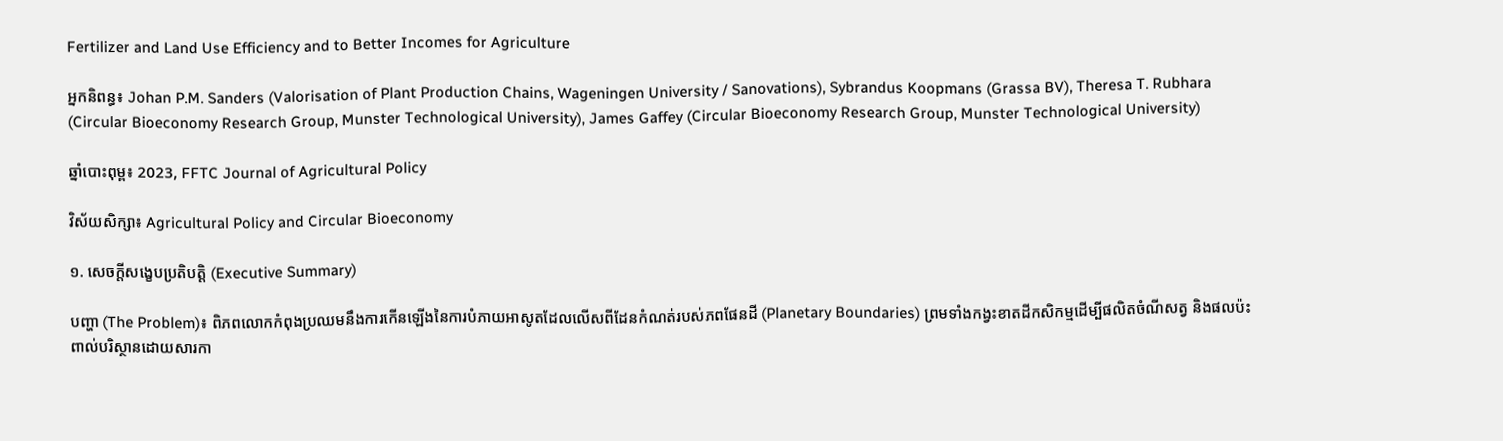Fertilizer and Land Use Efficiency and to Better Incomes for Agriculture

អ្នកនិពន្ធ៖ Johan P.M. Sanders (Valorisation of Plant Production Chains, Wageningen University / Sanovations), Sybrandus Koopmans (Grassa BV), Theresa T. Rubhara (Circular Bioeconomy Research Group, Munster Technological University), James Gaffey (Circular Bioeconomy Research Group, Munster Technological University)

ឆ្នាំបោះពុម្ព៖ 2023, FFTC Journal of Agricultural Policy

វិស័យសិក្សា៖ Agricultural Policy and Circular Bioeconomy

១. សេចក្តីសង្ខេបប្រតិបត្តិ (Executive Summary)

បញ្ហា (The Problem)៖ ពិភពលោកកំពុងប្រឈមនឹងការកើនឡើងនៃការបំភាយអាសូតដែលលើសពីដែនកំណត់របស់ភពផែនដី (Planetary Boundaries) ព្រមទាំងកង្វះខាតដីកសិកម្មដើម្បីផលិតចំណីសត្វ និងផលប៉ះពាល់បរិស្ថានដោយសារកា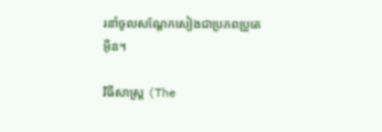រនាំចូលសណ្តែកសៀងជាប្រភពប្រូតេអ៊ីន។

វិធីសាស្ត្រ (The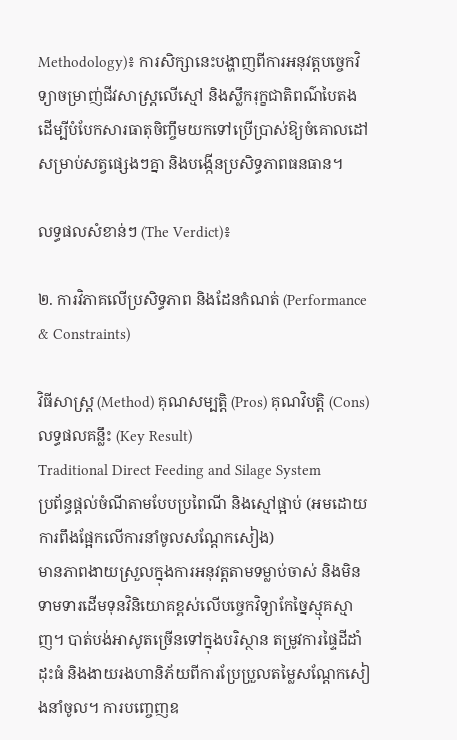Methodology)៖ ការសិក្សានេះបង្ហាញពីការអនុវត្តបច្ចេកវិទ្យាចម្រាញ់ជីវសាស្ត្រលើស្មៅ និងស្លឹករុក្ខជាតិពណ៌បៃតង ដើម្បីបំបែកសារធាតុចិញ្ចឹមយកទៅប្រើប្រាស់ឱ្យចំគោលដៅសម្រាប់សត្វផ្សេងៗគ្នា និងបង្កើនប្រសិទ្ធភាពធនធាន។

លទ្ធផលសំខាន់ៗ (The Verdict)៖

២. ការវិភាគលើប្រសិទ្ធភាព និងដែនកំណត់ (Performance & Constraints)

វិធីសាស្ត្រ (Method) គុណសម្បត្តិ (Pros) គុណវិបត្តិ (Cons) លទ្ធផលគន្លឹះ (Key Result)
Traditional Direct Feeding and Silage System
ប្រព័ន្ធផ្តល់ចំណីតាមបែបប្រពៃណី និងស្មៅផ្អាប់ (អមដោយការពឹងផ្អែកលើការនាំចូលសណ្តែកសៀង)
មានភាពងាយស្រួលក្នុងការអនុវត្តតាមទម្លាប់ចាស់ និងមិនទាមទារដើមទុនវិនិយោគខ្ពស់លើបច្ចេកវិទ្យាកែច្នៃស្មុគស្មាញ។ បាត់បង់អាសូតច្រើនទៅក្នុងបរិស្ថាន តម្រូវការផ្ទៃដីដាំដុះធំ និងងាយរងហានិភ័យពីការប្រែប្រួលតម្លៃសណ្តែកសៀងនាំចូល។ ការបញ្ចេញឧ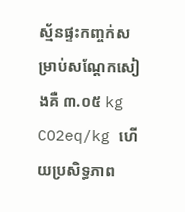ស្ម័នផ្ទះកញ្ចក់សម្រាប់សណ្តែកសៀងគឺ ៣.០៥ kg CO2eq/kg ហើយប្រសិទ្ធភាព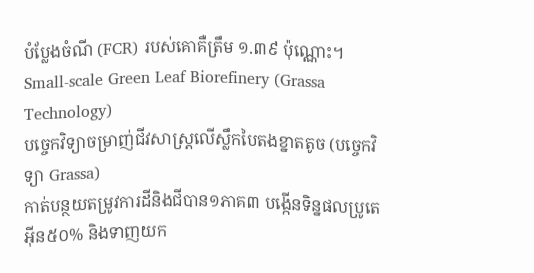បំប្លែងចំណី (FCR) របស់គោគឺត្រឹម ១.៣៩ ប៉ុណ្ណោះ។
Small-scale Green Leaf Biorefinery (Grassa Technology)
បច្ចេកវិទ្យាចម្រាញ់ជីវសាស្ត្រលើស្លឹកបៃតងខ្នាតតូច (បច្ចេកវិទ្យា Grassa)
កាត់បន្ថយតម្រូវការដីនិងជីបាន១ភាគ៣ បង្កើនទិន្នផលប្រូតេអ៊ីន៥០% និងទាញយក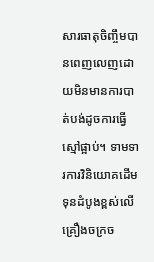សារធាតុចិញ្ចឹមបានពេញលេញដោយមិនមានការបាត់បង់ដូចការធ្វើស្មៅផ្អាប់។ ទាមទារការវិនិយោគដើមទុនដំបូងខ្ពស់លើគ្រឿងចក្រច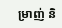ម្រាញ់ និ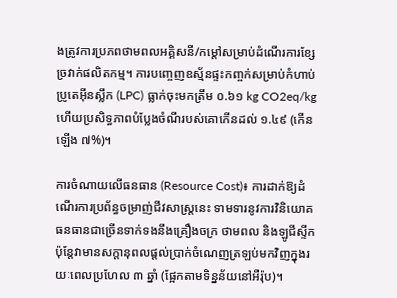ងត្រូវការប្រភពថាមពលអគ្គិសនី/កម្តៅសម្រាប់ដំណើរការខ្សែច្រវាក់ផលិតកម្ម។ ការបញ្ចេញឧស្ម័នផ្ទះកញ្ចក់សម្រាប់កំហាប់ប្រូតេអ៊ីនស្លឹក (LPC) ធ្លាក់ចុះមកត្រឹម ០.៦១ kg CO2eq/kg ហើយប្រសិទ្ធភាពបំប្លែងចំណីរបស់គោកើនដល់ ១.៤៩ (កើនឡើង ៧%)។

ការចំណាយលើធនធាន (Resource Cost)៖ ការដាក់ឱ្យដំណើរការប្រព័ន្ធចម្រាញ់ជីវសាស្ត្រនេះ ទាមទារនូវការវិនិយោគធនធានជាច្រើនទាក់ទងនឹងគ្រឿងចក្រ ថាមពល និងឡូជីស្ទីក ប៉ុន្តែវាមានសក្តានុពលផ្តល់ប្រាក់ចំណេញត្រឡប់មកវិញក្នុងរយៈពេលប្រហែល ៣ ឆ្នាំ (ផ្អែកតាមទិន្នន័យនៅអឺរ៉ុប)។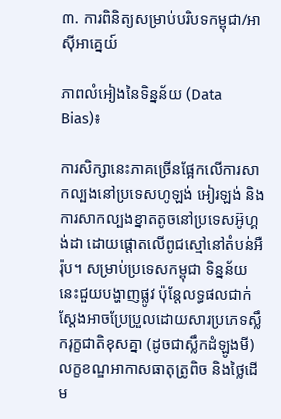៣. ការពិនិត្យសម្រាប់បរិបទកម្ពុជា/អាស៊ីអាគ្នេយ៍

ភាពលំអៀងនៃទិន្នន័យ (Data Bias)៖

ការសិក្សានេះភាគច្រើនផ្អែកលើការសាកល្បងនៅប្រទេសហូឡង់ អៀរឡង់ និងការសាកល្បងខ្នាតតូចនៅប្រទេសអ៊ូហ្គង់ដា ដោយផ្តោតលើពូជស្មៅនៅតំបន់អឺរ៉ុប។ សម្រាប់ប្រទេសកម្ពុជា ទិន្នន័យនេះជួយបង្ហាញផ្លូវ ប៉ុន្តែលទ្ធផលជាក់ស្តែងអាចប្រែប្រួលដោយសារប្រភេទស្លឹករុក្ខជាតិខុសគ្នា (ដូចជាស្លឹកដំឡូងមី) លក្ខខណ្ឌអាកាសធាតុត្រូពិច និងថ្លៃដើម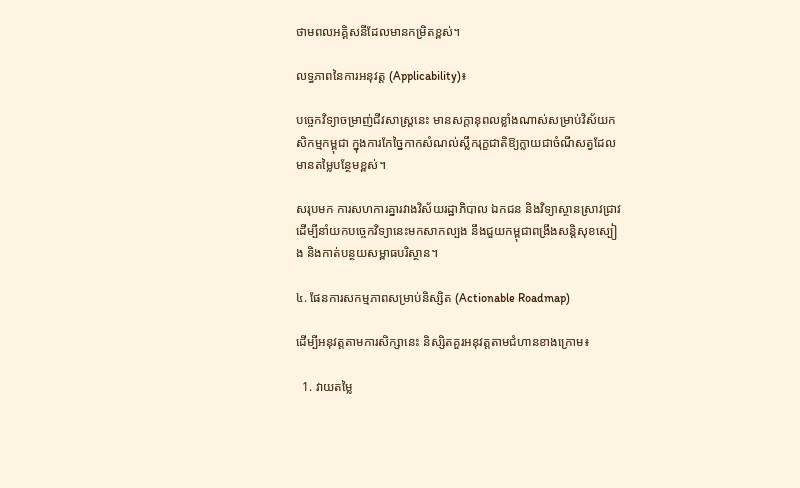ថាមពលអគ្គិសនីដែលមានកម្រិតខ្ពស់។

លទ្ធភាពនៃការអនុវត្ត (Applicability)៖

បច្ចេកវិទ្យាចម្រាញ់ជីវសាស្ត្រនេះ មានសក្តានុពលខ្លាំងណាស់សម្រាប់វិស័យកសិកម្មកម្ពុជា ក្នុងការកែច្នៃកាកសំណល់ស្លឹករុក្ខជាតិឱ្យក្លាយជាចំណីសត្វដែលមានតម្លៃបន្ថែមខ្ពស់។

សរុបមក ការសហការគ្នារវាងវិស័យរដ្ឋាភិបាល ឯកជន និងវិទ្យាស្ថានស្រាវជ្រាវ ដើម្បីនាំយកបច្ចេកវិទ្យានេះមកសាកល្បង នឹងជួយកម្ពុជាពង្រឹងសន្តិសុខស្បៀង និងកាត់បន្ថយសម្ពាធបរិស្ថាន។

៤. ផែនការសកម្មភាពសម្រាប់និស្សិត (Actionable Roadmap)

ដើម្បីអនុវត្តតាមការសិក្សានេះ និស្សិតគួរអនុវត្តតាមជំហានខាងក្រោម៖

  1. វាយតម្លៃ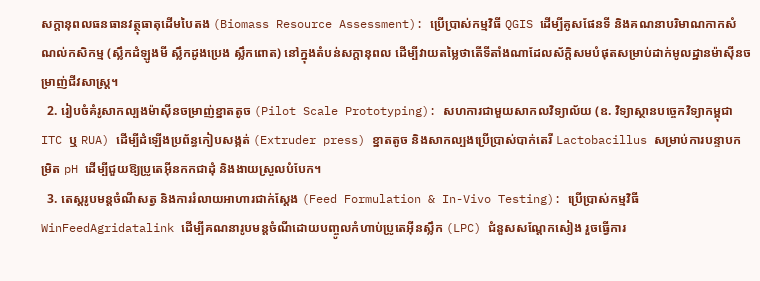សក្តានុពលធនធានវត្ថុធាតុដើមបៃតង (Biomass Resource Assessment): ប្រើប្រាស់កម្មវិធី QGIS ដើម្បីគូសផែនទី និងគណនាបរិមាណកាកសំណល់កសិកម្ម (ស្លឹកដំឡូងមី ស្លឹកដូងប្រេង ស្លឹកពោត) នៅក្នុងតំបន់សក្តានុពល ដើម្បីវាយតម្លៃថាតើទីតាំងណាដែលស័ក្តិសមបំផុតសម្រាប់ដាក់មូលដ្ឋានម៉ាស៊ីនចម្រាញ់ជីវសាស្ត្រ។
  2. រៀបចំគំរូសាកល្បងម៉ាស៊ីនចម្រាញ់ខ្នាតតូច (Pilot Scale Prototyping): សហការជាមួយសាកលវិទ្យាល័យ (ឧ. វិទ្យាស្ថានបច្ចេកវិទ្យាកម្ពុជា ITC ឬ RUA) ដើម្បីដំឡើងប្រព័ន្ធកៀបសង្កត់ (Extruder press) ខ្នាតតូច និងសាកល្បងប្រើប្រាស់បាក់តេរី Lactobacillus សម្រាប់ការបន្ទាបកម្រិត pH ដើម្បីជួយឱ្យប្រូតេអ៊ីនកកជាដុំ និងងាយស្រួលបំបែក។
  3. តេស្តរូបមន្តចំណីសត្វ និងការរំលាយអាហារជាក់ស្តែង (Feed Formulation & In-Vivo Testing): ប្រើប្រាស់កម្មវិធី WinFeedAgridatalink ដើម្បីគណនារូបមន្តចំណីដោយបញ្ចូលកំហាប់ប្រូតេអ៊ីនស្លឹក (LPC) ជំនួសសណ្តែកសៀង រួចធ្វើការ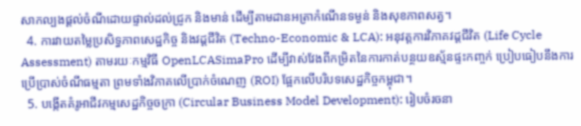សាកល្បងផ្តល់ចំណីដោយផ្ទាល់ដល់ជ្រូក និងមាន់ ដើម្បីតាមដានអត្រាកំណើនទម្ងន់ និងសុខភាពសត្វ។
  4. ការវាយតម្លៃប្រសិទ្ធភាពសេដ្ឋកិច្ច និងវដ្តជីវិត (Techno-Economic & LCA): អនុវត្តការវិភាគវដ្តជីវិត (Life Cycle Assessment) តាមរយៈកម្មវិធី OpenLCASimaPro ដើម្បីវាស់វែងពីកម្រិតនៃការកាត់បន្ថយឧស្ម័នផ្ទះកញ្ចក់ ប្រៀបធៀបនឹងការប្រើប្រាស់ចំណីធម្មតា ព្រមទាំងវិភាគលើប្រាក់ចំណេញ (ROI) ផ្អែកលើបរិបទសេដ្ឋកិច្ចកម្ពុជា។
  5. បង្កើតគំរូអាជីវកម្មសេដ្ឋកិច្ចចក្រា (Circular Business Model Development): រៀបចំរចនា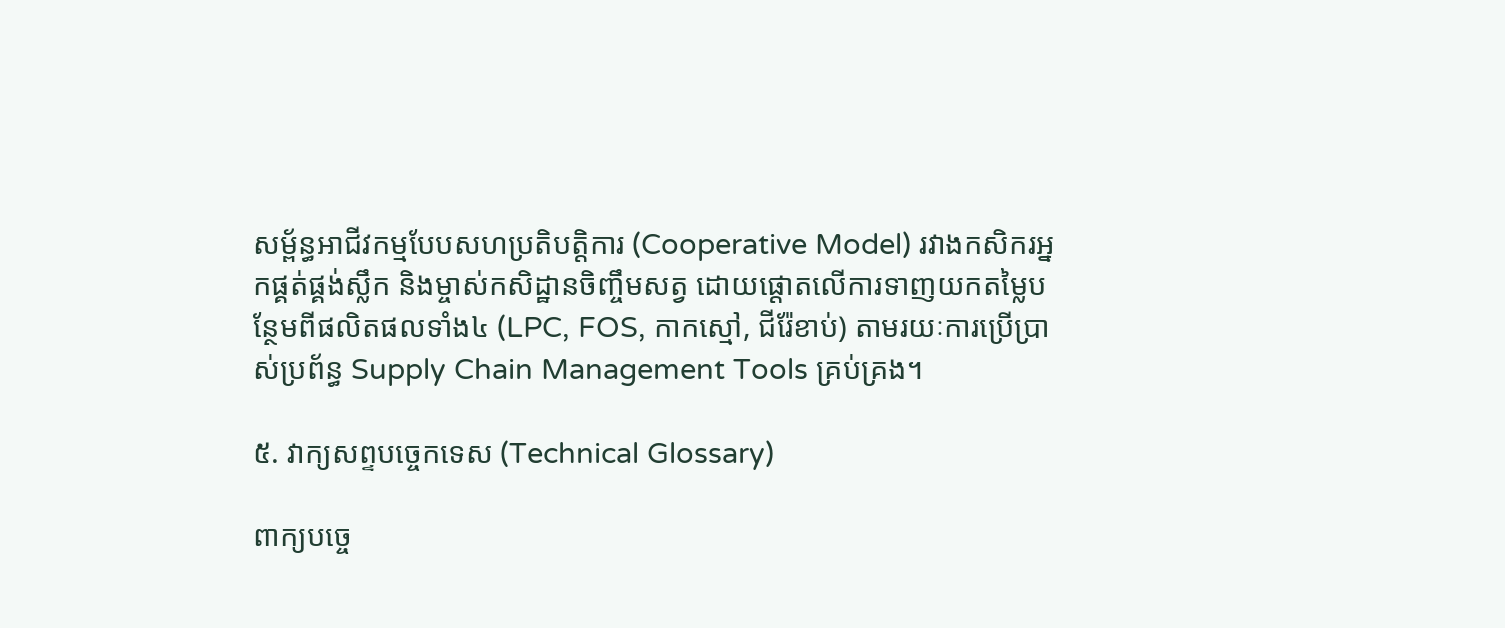សម្ព័ន្ធអាជីវកម្មបែបសហប្រតិបត្តិការ (Cooperative Model) រវាងកសិករអ្នកផ្គត់ផ្គង់ស្លឹក និងម្ចាស់កសិដ្ឋានចិញ្ចឹមសត្វ ដោយផ្តោតលើការទាញយកតម្លៃបន្ថែមពីផលិតផលទាំង៤ (LPC, FOS, កាកស្មៅ, ជីរ៉ែខាប់) តាមរយៈការប្រើប្រាស់ប្រព័ន្ធ Supply Chain Management Tools គ្រប់គ្រង។

៥. វាក្យសព្ទបច្ចេកទេស (Technical Glossary)

ពាក្យបច្ចេ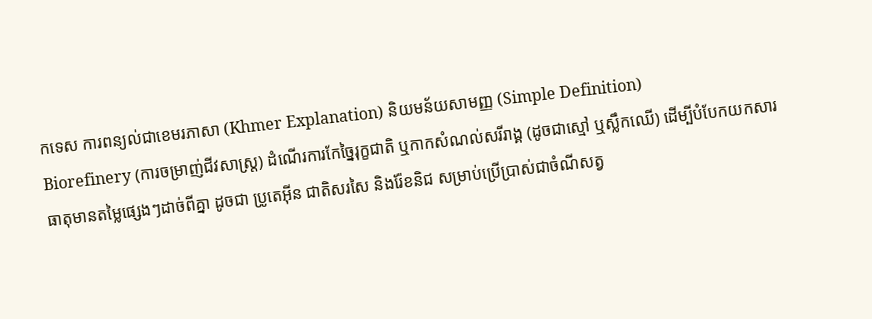កទេស ការពន្យល់ជាខេមរភាសា (Khmer Explanation) និយមន័យសាមញ្ញ (Simple Definition)
Biorefinery (ការចម្រាញ់ជីវសាស្ត្រ) ដំណើរការកែច្នៃរុក្ខជាតិ ឬកាកសំណល់សរីរាង្គ (ដូចជាស្មៅ ឬស្លឹកឈើ) ដើម្បីបំបែកយកសារធាតុមានតម្លៃផ្សេងៗដាច់ពីគ្នា ដូចជា ប្រូតេអ៊ីន ជាតិសរសៃ និងរ៉ែខនិជ សម្រាប់ប្រើប្រាស់ជាចំណីសត្វ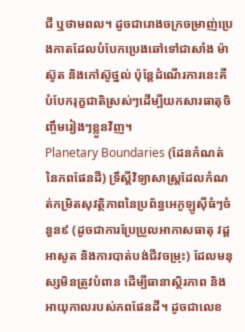ជី ឬថាមពល។ ដូចជារោងចក្រចម្រាញ់ប្រេងកាតដែលបំបែកប្រេងឆៅទៅជាសាំង ម៉ាស៊ូត និងកៅស៊ូថ្នល់ ប៉ុន្តែដំណើរការនេះគឺបំបែករុក្ខជាតិស្រស់ៗដើម្បីយកសារធាតុចិញ្ចឹមរៀងៗខ្លួនវិញ។
Planetary Boundaries (ដែនកំណត់នៃភពផែនដី) ទ្រឹស្តីវិទ្យាសាស្ត្រដែលកំណត់កម្រិតសុវត្ថិភាពនៃប្រព័ន្ធអេកូឡូស៊ីធំៗចំនួន៩ (ដូចជាការប្រែប្រួលអាកាសធាតុ វដ្តអាសូត និងការបាត់បង់ជីវចម្រុះ) ដែលមនុស្សមិនត្រូវបំពាន ដើម្បីធានាស្ថិរភាព និងអាយុកាលរបស់ភពផែនដី។ ដូចជាលេខ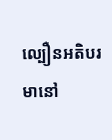ល្បឿនអតិបរមានៅ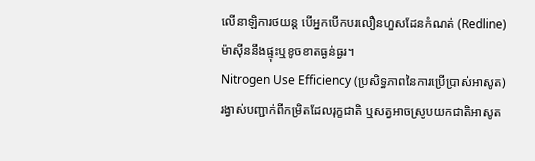លើនាឡិការថយន្ត បើអ្នកបើកបរលឿនហួសដែនកំណត់ (Redline) ម៉ាស៊ីននឹងផ្ទុះឬខូចខាតធ្ងន់ធ្ងរ។
Nitrogen Use Efficiency (ប្រសិទ្ធភាពនៃការប្រើប្រាស់អាសូត) រង្វាស់បញ្ជាក់ពីកម្រិតដែលរុក្ខជាតិ ឬសត្វអាចស្រូបយកជាតិអាសូត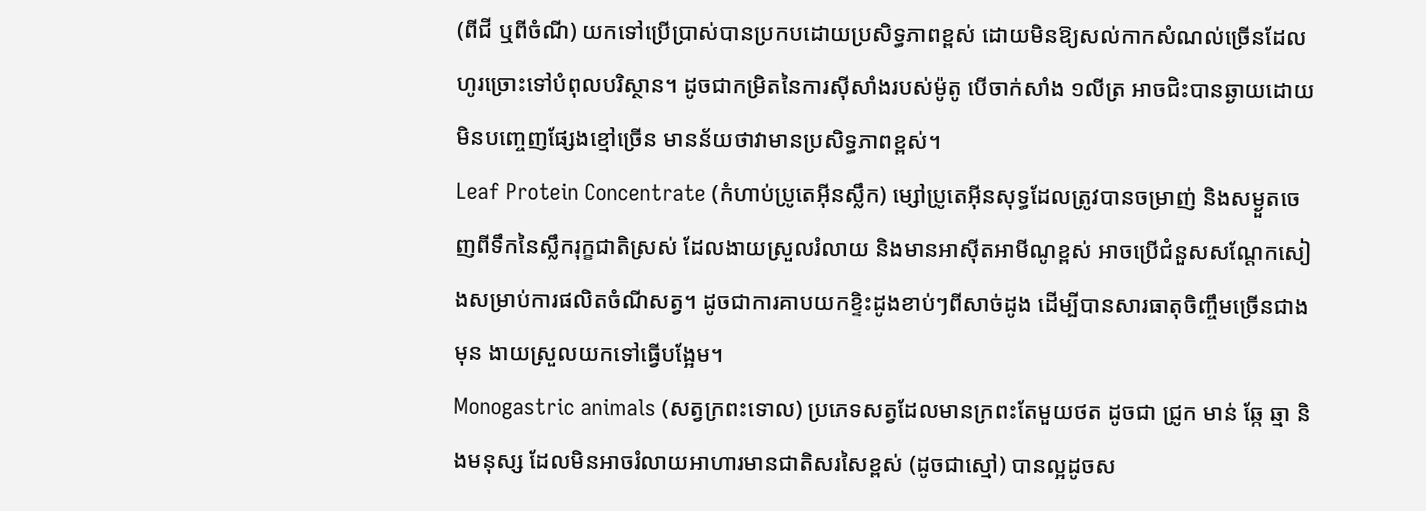(ពីជី ឬពីចំណី) យកទៅប្រើប្រាស់បានប្រកបដោយប្រសិទ្ធភាពខ្ពស់ ដោយមិនឱ្យសល់កាកសំណល់ច្រើនដែលហូរច្រោះទៅបំពុលបរិស្ថាន។ ដូចជាកម្រិតនៃការស៊ីសាំងរបស់ម៉ូតូ បើចាក់សាំង ១លីត្រ អាចជិះបានឆ្ងាយដោយមិនបញ្ចេញផ្សែងខ្មៅច្រើន មានន័យថាវាមានប្រសិទ្ធភាពខ្ពស់។
Leaf Protein Concentrate (កំហាប់ប្រូតេអ៊ីនស្លឹក) ម្សៅប្រូតេអ៊ីនសុទ្ធដែលត្រូវបានចម្រាញ់ និងសម្ងួតចេញពីទឹកនៃស្លឹករុក្ខជាតិស្រស់ ដែលងាយស្រួលរំលាយ និងមានអាស៊ីតអាមីណូខ្ពស់ អាចប្រើជំនួសសណ្តែកសៀងសម្រាប់ការផលិតចំណីសត្វ។ ដូចជាការគាបយកខ្ទិះដូងខាប់ៗពីសាច់ដូង ដើម្បីបានសារធាតុចិញ្ចឹមច្រើនជាងមុន ងាយស្រួលយកទៅធ្វើបង្អែម។
Monogastric animals (សត្វក្រពះទោល) ប្រភេទសត្វដែលមានក្រពះតែមួយថត ដូចជា ជ្រូក មាន់ ឆ្កែ ឆ្មា និងមនុស្ស ដែលមិនអាចរំលាយអាហារមានជាតិសរសៃខ្ពស់ (ដូចជាស្មៅ) បានល្អដូចស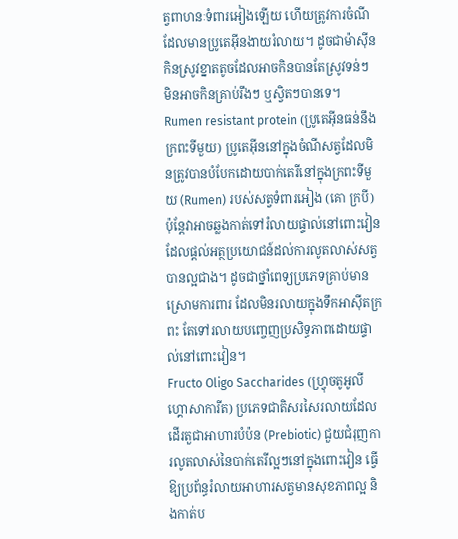ត្វពាហនៈទំពារអៀងឡើយ ហើយត្រូវការចំណីដែលមានប្រូតេអ៊ីនងាយរំលាយ។ ដូចជាម៉ាស៊ីនកិនស្រូវខ្នាតតូចដែលអាចកិនបានតែស្រូវទន់ៗ មិនអាចកិនគ្រាប់រឹងៗ ឬស្វិតៗបានទេ។
Rumen resistant protein (ប្រូតេអ៊ីនធន់នឹងក្រពះទីមួយ) ប្រូតេអ៊ីននៅក្នុងចំណីសត្វដែលមិនត្រូវបានបំបែកដោយបាក់តេរីនៅក្នុងក្រពះទីមួយ (Rumen) របស់សត្វទំពារអៀង (គោ ក្របី) ប៉ុន្តែវាអាចឆ្លងកាត់ទៅរំលាយផ្ទាល់នៅពោះវៀន ដែលផ្តល់អត្ថប្រយោជន៍ដល់ការលូតលាស់សត្វបានល្អជាង។ ដូចជាថ្នាំពេទ្យប្រភេទគ្រាប់មានស្រោមការពារ ដែលមិនរលាយក្នុងទឹកអាស៊ីតក្រពះ តែទៅរលាយបញ្ចេញប្រសិទ្ធភាពដោយផ្ទាល់នៅពោះវៀន។
Fructo Oligo Saccharides (ហ្វ្រុចតូអូលីហ្គោសាការីត) ប្រភេទជាតិសរសៃរលាយដែលដើរតួជាអាហារបំប៉ន (Prebiotic) ជួយជំរុញការលូតលាស់នៃបាក់តេរីល្អៗនៅក្នុងពោះវៀន ធ្វើឱ្យប្រព័ន្ធរំលាយអាហារសត្វមានសុខភាពល្អ និងកាត់ប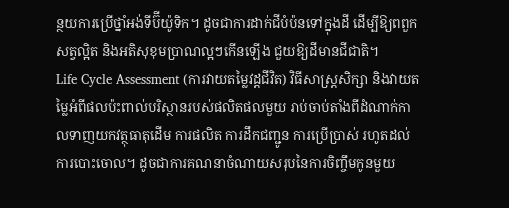ន្ថយការប្រើថ្នាំអង់ទីប៊ីយ៉ូទិក។ ដូចជាការដាក់ជីបំប៉នទៅក្នុងដី ដើម្បីឱ្យពពួកសត្វល្អិត និងអតិសុខុមប្រាណល្អៗកើនឡើង ជួយឱ្យដីមានជីជាតិ។
Life Cycle Assessment (ការវាយតម្លៃវដ្តជីវិត) វិធីសាស្ត្រសិក្សា និងវាយតម្លៃអំពីផលប៉ះពាល់បរិស្ថានរបស់ផលិតផលមួយ រាប់ចាប់តាំងពីដំណាក់កាលទាញយកវត្ថុធាតុដើម ការផលិត ការដឹកជញ្ជូន ការប្រើប្រាស់ រហូតដល់ការបោះចោល។ ដូចជាការគណនាចំណាយសរុបនៃការចិញ្ចឹមកូនមួយ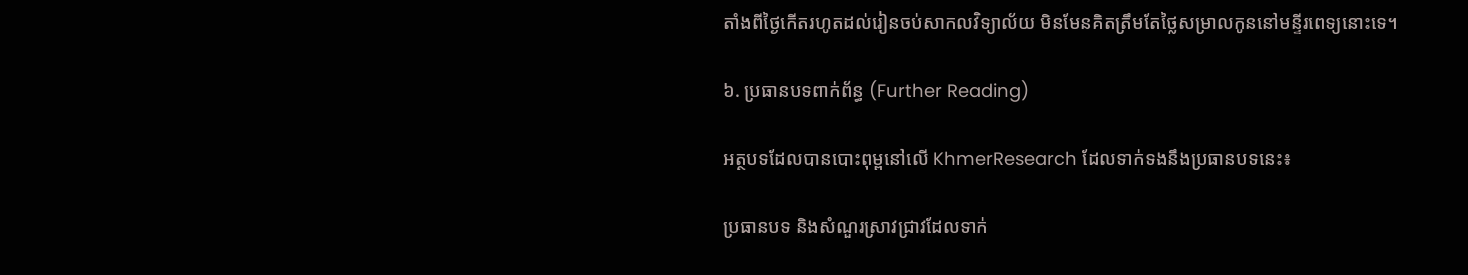តាំងពីថ្ងៃកើតរហូតដល់រៀនចប់សាកលវិទ្យាល័យ មិនមែនគិតត្រឹមតែថ្លៃសម្រាលកូននៅមន្ទីរពេទ្យនោះទេ។

៦. ប្រធានបទពាក់ព័ន្ធ (Further Reading)

អត្ថបទដែលបានបោះពុម្ពនៅលើ KhmerResearch ដែលទាក់ទងនឹងប្រធានបទនេះ៖

ប្រធានបទ និងសំណួរស្រាវជ្រាវដែលទាក់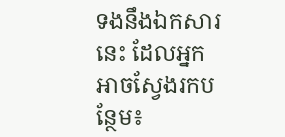ទងនឹងឯកសារនេះ ដែលអ្នកអាចស្វែងរកបន្ថែម៖